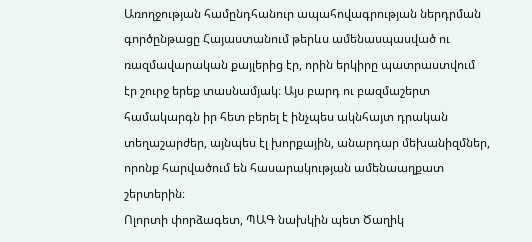Առողջության համընդհանուր ապահովագրության ներդրման գործընթացը Հայաստանում թերևս ամենասպասված ու ռազմավարական քայլերից էր, որին երկիրը պատրաստվում էր շուրջ երեք տասնամյակ։ Այս բարդ ու բազմաշերտ համակարգն իր հետ բերել է ինչպես ակնհայտ դրական տեղաշարժեր, այնպես էլ խորքային, անարդար մեխանիզմներ, որոնք հարվածում են հասարակության ամենաաղքատ շերտերին։
Ոլորտի փորձագետ, ՊԱԳ նախկին պետ Ծաղիկ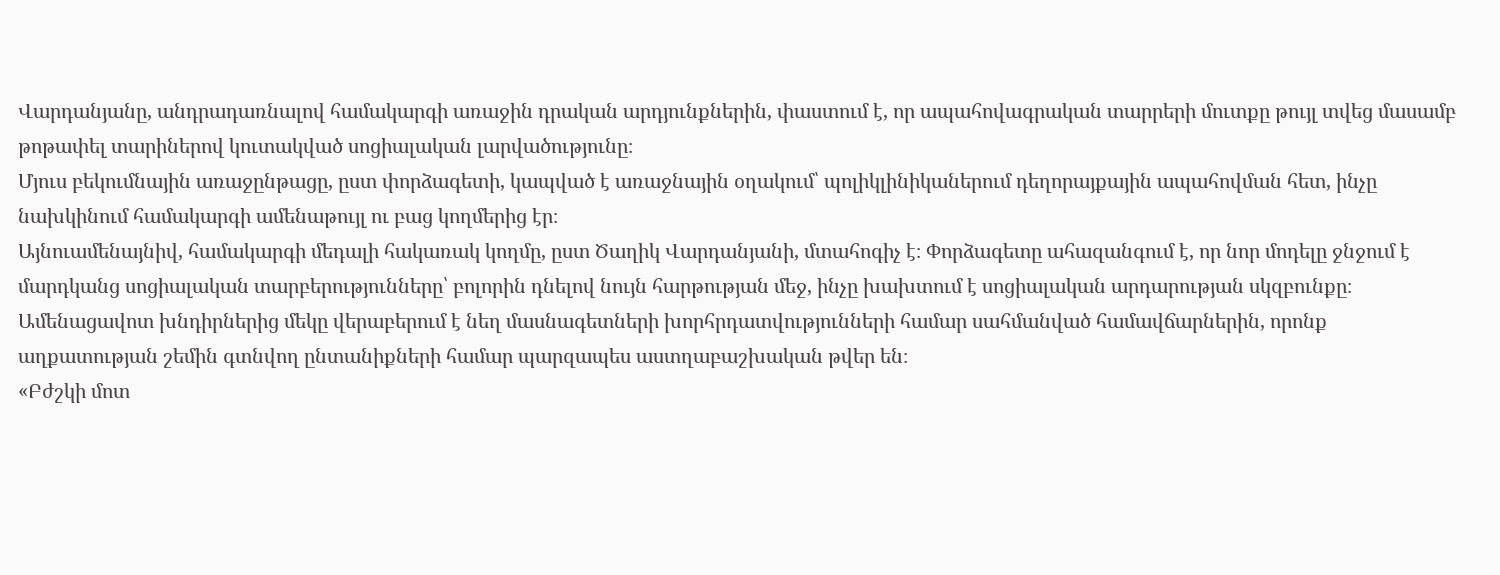Վարդանյանը, անդրադառնալով համակարգի առաջին դրական արդյունքներին, փաստում է, որ ապահովագրական տարրերի մուտքը թույլ տվեց մասամբ թոթափել տարիներով կուտակված սոցիալական լարվածությունը։
Մյուս բեկումնային առաջընթացը, ըստ փորձագետի, կապված է առաջնային օղակում՝ պոլիկլինիկաներում դեղորայքային ապահովման հետ, ինչը նախկինում համակարգի ամենաթույլ ու բաց կողմերից էր։
Այնուամենայնիվ, համակարգի մեդալի հակառակ կողմը, ըստ Ծաղիկ Վարդանյանի, մտահոգիչ է։ Փորձագետը ահազանգում է, որ նոր մոդելը ջնջում է մարդկանց սոցիալական տարբերությունները՝ բոլորին դնելով նույն հարթության մեջ, ինչը խախտում է սոցիալական արդարության սկզբունքը։
Ամենացավոտ խնդիրներից մեկը վերաբերում է նեղ մասնագետների խորհրդատվությունների համար սահմանված համավճարներին, որոնք աղքատության շեմին գտնվող ընտանիքների համար պարզապես աստղաբաշխական թվեր են։
«Բժշկի մոտ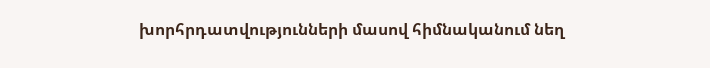խորհրդատվությունների մասով հիմնականում նեղ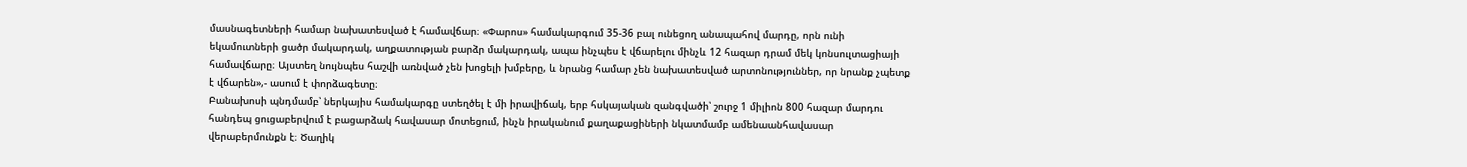մասնագետների համար նախատեսված է համավճար։ «Փարոս» համակարգում 35-36 բալ ունեցող անապահով մարդը, որն ունի եկամուտների ցածր մակարդակ, աղքատության բարձր մակարդակ, ապա ինչպես է վճարելու մինչև 12 հազար դրամ մեկ կոնսուլտացիայի համավճարը։ Այստեղ նույնպես հաշվի առնված չեն խոցելի խմբերը, և նրանց համար չեն նախատեսված արտոնություններ, որ նրանք չպետք է վճարեն»,- ասում է փորձագետը։
Բանախոսի պնդմամբ՝ ներկայիս համակարգը ստեղծել է մի իրավիճակ, երբ հսկայական զանգվածի՝ շուրջ 1 միլիոն 800 հազար մարդու հանդեպ ցուցաբերվում է բացարձակ հավասար մոտեցում, ինչն իրականում քաղաքացիների նկատմամբ ամենաանհավասար վերաբերմունքն է։ Ծաղիկ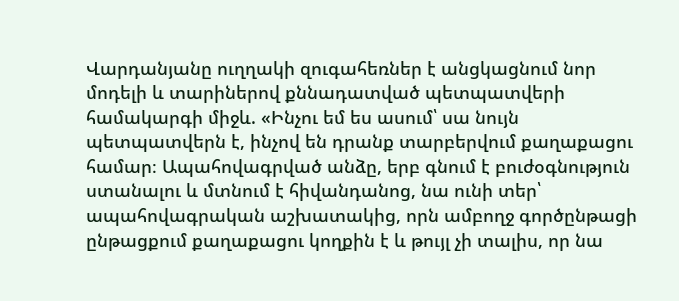Վարդանյանը ուղղակի զուգահեռներ է անցկացնում նոր մոդելի և տարիներով քննադատված պետպատվերի համակարգի միջև. «Ինչու եմ ես ասում՝ սա նույն պետպատվերն է, ինչով են դրանք տարբերվում քաղաքացու համար։ Ապահովագրված անձը, երբ գնում է բուժօգնություն ստանալու և մտնում է հիվանդանոց, նա ունի տեր՝ ապահովագրական աշխատակից, որն ամբողջ գործընթացի ընթացքում քաղաքացու կողքին է և թույլ չի տալիս, որ նա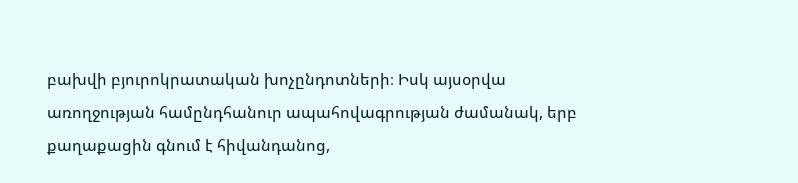բախվի բյուրոկրատական խոչընդոտների։ Իսկ այսօրվա առողջության համընդհանուր ապահովագրության ժամանակ, երբ քաղաքացին գնում է հիվանդանոց,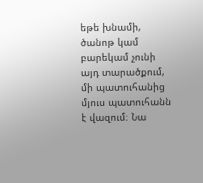եթե խնամի, ծանոթ կամ բարեկամ չունի այդ տարածքում, մի պատուհանից մյուս պատուհանն է վազում։ Նա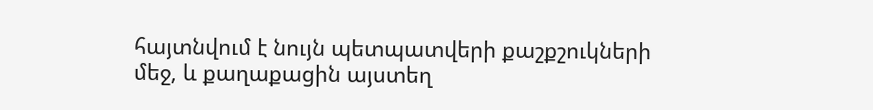հայտնվում է նույն պետպատվերի քաշքշուկների մեջ, և քաղաքացին այստեղ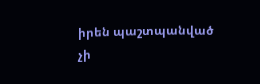իրեն պաշտպանված չի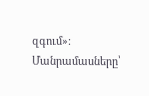զգում»։
Մանրամասները՝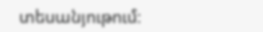տեսանյութում։